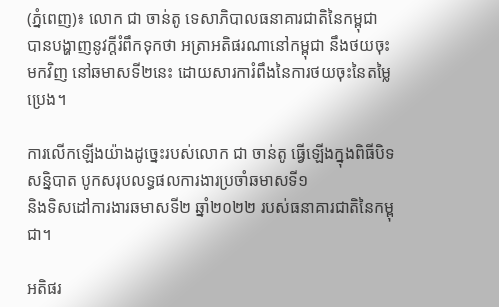(ភ្នំពេញ)៖ លោក ជា ចាន់តូ ទេសាភិបាលធនាគារជាតិនៃកម្ពុជា បានបង្ហាញនូវក្តីរំពឹកទុកថា អត្រាអតិផរណានៅកម្ពុជា នឹងថយចុះមកវិញ នៅឆមាសទី២នេះ ដោយសារការំពឹងនៃការថយចុះនៃតម្លៃប្រេង។

ការលើកឡើងយ៉ាងដូច្នេះរបស់លោក ជា ចាន់តូ ធ្វើឡើងក្នុងពិធីបិទសន្និបាត បូកសរុបលទ្ធផលការងារប្រចាំឆមាសទី១
និងទិសដៅការងារឆមាសទី២ ឆ្នាំ២០២២ របស់ធនាគារជាតិនៃកម្ពុជា។

អតិផរ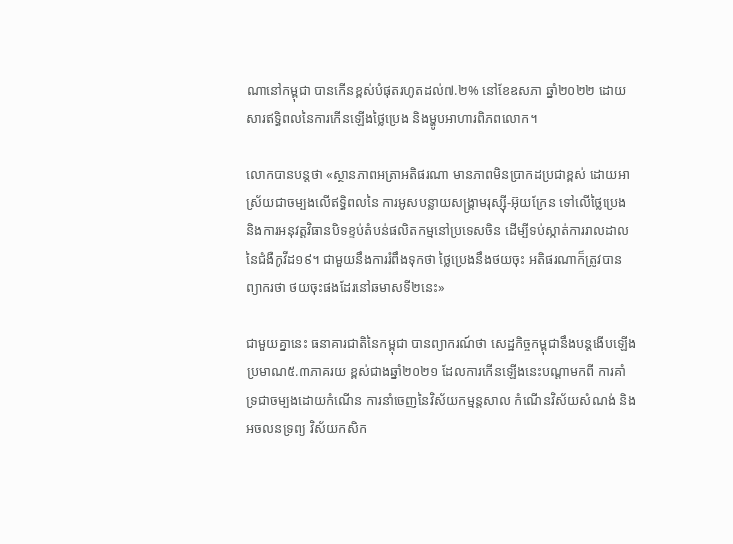ណានៅកម្ពុជា បានកើនខ្ពស់បំផុតរហូតដល់៧.២% នៅខែឧសភា ឆ្នាំ២០២២ ដោយសារឥទ្ធិពលនៃការកើនឡើងថ្លៃប្រេង និងម្ហូបអាហារពិភពលោក។

លោកបានបន្ដថា «ស្ថានភាពអត្រាអតិផរណា មានភាពមិនប្រាកដប្រជាខ្ពស់ ដោយអាស្រ័យជាចម្បងលើឥទ្ធិពលនៃ ការអូសបន្លាយសង្រ្គាមរុស្ស៊ី-អ៊ុយក្រែន ទៅលើថ្លៃប្រេង និងការអនុវត្តវិធានបិទខ្ទប់តំបន់ផលិតកម្មនៅប្រទេសចិន ដើម្បីទប់ស្កាត់ការរាលដាលនៃជំងឺកូវីដ១៩។ ជាមួយនឹងការរំពឹងទុកថា ថ្លៃប្រេងនឹងថយចុះ អតិផរណាក៏ត្រូវបានព្យាករថា ថយចុះផងដែរនៅឆមាសទី២នេះ»

ជាមួយគ្នានេះ ធនាគារជាតិនៃកម្ពុជា បានព្យាករណ៍ថា សេដ្ឋកិច្ចកម្ពុជានឹងបន្ដងើបឡើងប្រមាណ៥.៣ភាគរយ ខ្ពស់ជាងឆ្នាំ២០២១ ដែលការកើនឡើងនេះបណ្ដាមកពី ការគាំទ្រជាចម្បងដោយកំណើន ការនាំចេញនៃវិស័យកម្មន្តសាល កំណើនវិស័យសំណង់ និងអចលនទ្រព្យ វិស័យកសិក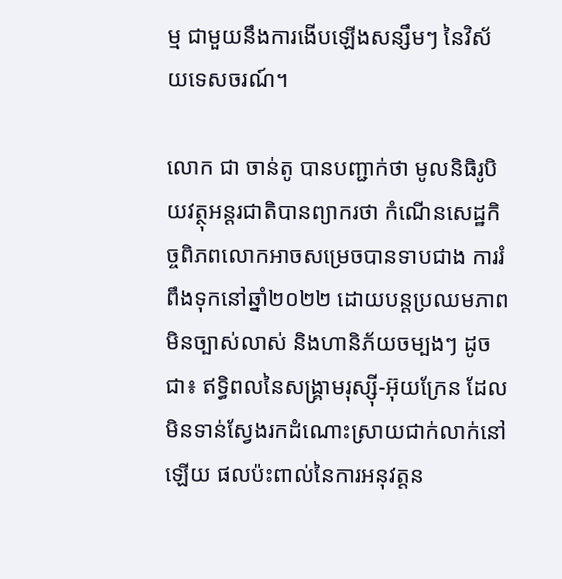ម្ម ជាមួយនឹងការងើបឡើងសន្សឹមៗ នៃវិស័យទេសចរណ៍។

លោក ជា ចាន់តូ បានបញ្ជាក់ថា មូលនិធិរូបិយវត្ថុអន្តរជាតិបានព្យាករថា កំណើនសេដ្ឋកិច្ចពិភពលោកអាចសម្រេចបានទាបជាង ការរំពឹងទុកនៅឆ្នាំ២០២២ ដោយបន្តប្រឈមភាពមិនច្បាស់លាស់ និងហានិភ័យចម្បងៗ ដូចជា៖ ឥទ្ធិពលនៃសង្គ្រាមរុស្ស៊ី-អ៊ុយក្រែន ដែលមិនទាន់ស្វែងរកដំណោះស្រាយជាក់លាក់នៅឡើយ ផលប៉ះពាល់នៃការអនុវត្តន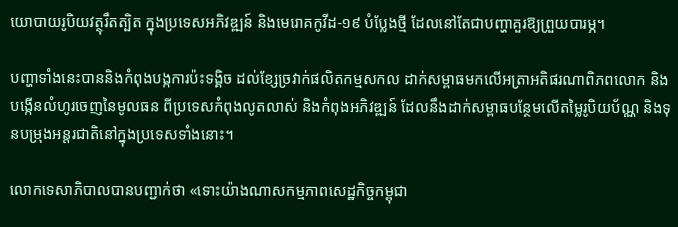យោបាយរូបិយវត្ថុរឹតត្បិត ក្នុងប្រទេសអភិវឌ្ឍន៍ និងមេរោគកូវីដ-១៩ បំប្លែងថ្មី ដែលនៅតែជាបញ្ហាគួរឱ្យព្រួយបារម្ភ។

បញ្ហាទាំងនេះបាននិងកំពុងបង្កការប៉ះទង្គិច ដល់ខ្សែច្រវាក់ផលិតកម្មសកល ដាក់សម្ពាធមកលើអត្រាអតិផរណាពិភពលោក និងបង្កើនលំហូរចេញនៃមូលធន ពីប្រទេសកំពុងលូតលាស់ និងកំពុងអភិវឌ្ឍន៍ ដែលនឹងដាក់សម្ពាធបន្ថែមលើតម្លៃរូបិយប័ណ្ណ និងទុនបម្រុងអន្តរជាតិនៅក្នុងប្រទេសទាំងនោះ។

លោកទេសាភិបាលបានបញ្ជាក់ថា «ទោះយ៉ាងណាសកម្មភាពសេដ្ឋកិច្ចកម្ពុជា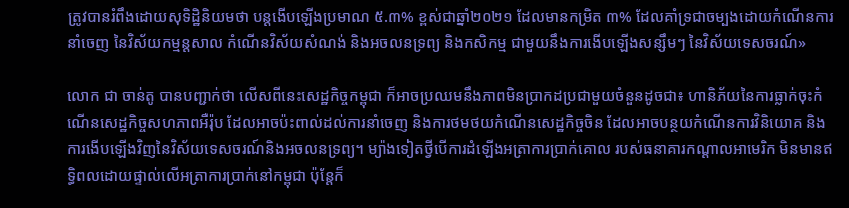ត្រូវបានរំពឹងដោយសុទិដ្ឋិនិយមថា បន្តងើបឡើងប្រមាណ ៥.៣% ខ្ពស់ជាឆ្នាំ២០២១ ដែលមានកម្រិត ៣% ដែលគាំទ្រជាចម្បងដោយកំណើនការនាំចេញ នៃវិស័យកម្មន្តសាល កំណើនវិស័យសំណង់ និងអចលនទ្រព្យ និងកសិកម្ម ជាមួយនឹងការងើបឡើងសន្សឹមៗ នៃវិស័យទេសចរណ៍»

លោក ជា ចាន់តូ បានបញ្ជាក់ថា លើសពីនេះសេដ្ឋកិច្ចកម្ពុជា ក៏អាចប្រឈមនឹងភាពមិនប្រាកដប្រជាមួយចំនួនដូចជា៖ ហានិភ័យនៃការធ្លាក់ចុះកំណើនសេដ្ឋកិច្ចសហភាពអឺរ៉ុប ដែលអាចប៉ះពាល់ដល់ការនាំចេញ និងការថមថយកំណើនសេដ្ឋកិច្ចចិន ដែលអាចបន្ថយកំណើនការវិនិយោគ និងការងើបឡើងវិញនៃវិស័យទេសចរណ៍និងអចលនទ្រព្យ។ ម្យ៉ាងទៀតថ្វីបើការដំឡើងអត្រាការប្រាក់គោល របស់ធនាគារកណ្តាលអាមេរិក មិនមានឥទ្ធិពលដោយផ្ទាល់លើអត្រាការប្រាក់នៅកម្ពុជា ប៉ុន្តែក៏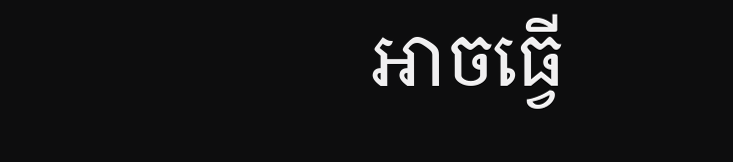អាចធ្វើ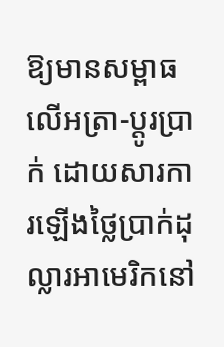ឱ្យមានសម្ពាធលើអត្រា-ប្តូរប្រាក់ ដោយសារការឡើងថ្លៃប្រាក់ដុល្លារអាមេរិកនៅ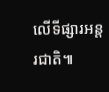លើទីផ្សារអន្តរជាតិ៕